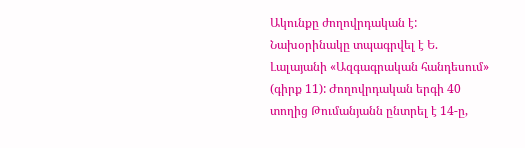Ակունքը ժողովրդական է: Նախօրինակը տպագրվել է Ե. Լալայանի «Ազգագրական հանդեսում» (գիրք 11): Ժողովրդական երգի 40 տողից Թումանյանն ընտրել է 14-ը,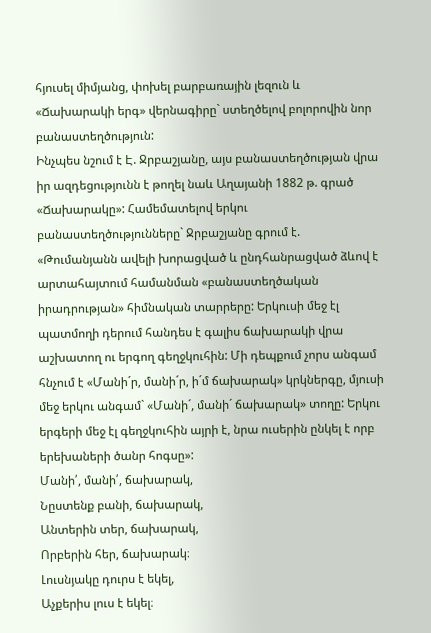հյուսել միմյանց, փոխել բարբառային լեզուն և «Ճախարակի երգ» վերնագիրը` ստեղծելով բոլորովին նոր բանաստեղծություն:
Ինչպես նշում է Է. Ջրբաշյանը, այս բանաստեղծության վրա իր ազդեցությունն է թողել նաև Աղայանի 1882 թ. գրած «Ճախարակը»: Համեմատելով երկու բանաստեղծությունները` Ջրբաշյանը գրում է. «Թումանյանն ավելի խորացված և ընդհանրացված ձևով է արտահայտում համանման «բանաստեղծական իրադրության» հիմնական տարրերը: Երկուսի մեջ էլ պատմողի դերում հանդես է գալիս ճախարակի վրա աշխատող ու երգող գեղջկուհին: Մի դեպքում չորս անգամ հնչում է «Մանի´ր, մանի´ր, ի´մ ճախարակ» կրկներգը, մյուսի մեջ երկու անգամ` «Մանի´, մանի´ ճախարակ» տողը: Երկու երգերի մեջ էլ գեղջկուհին այրի է, նրա ուսերին ընկել է որբ երեխաների ծանր հոգսը»:
Մանի՛, մանի՛, ճախարակ,
Նըստենք բանի, ճախարակ,
Անտերին տեր, ճախարակ,
Որբերին հեր, ճախարակ։
Լուսնյակը դուրս է եկել,
Աչքերիս լուս է եկել։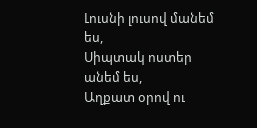Լուսնի լուսով մանեմ ես,
Սիպտակ ոստեր անեմ ես,
Աղքատ օրով ու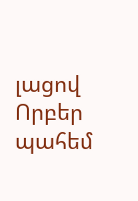լացով
Որբեր պահեմ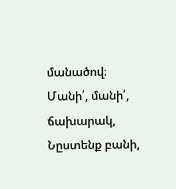մանածով։
Մանի՛, մանի՛, ճախարակ,
Նըստենք բանի,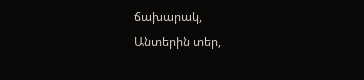ճախարակ,
Անտերին տեր,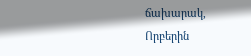ճախարակ,
Որբերին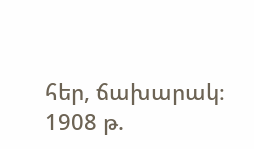հեր, ճախարակ։
1908 թ.